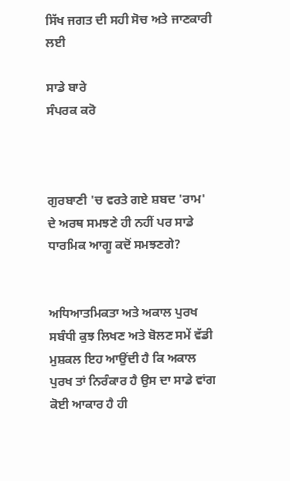ਸਿੱਖ ਜਗਤ ਦੀ ਸਹੀ ਸੋਚ ਅਤੇ ਜਾਣਕਾਰੀ ਲਈ

ਸਾਡੇ ਬਾਰੇ
ਸੰਪਰਕ ਕਰੋ



ਗੁਰਬਾਣੀ 'ਚ ਵਰਤੇ ਗਏ ਸ਼ਬਦ 'ਰਾਮ' ਦੇ ਅਰਥ ਸਮਝਣੇ ਹੀ ਨਹੀਂ ਪਰ ਸਾਡੇ ਧਾਰਮਿਕ ਆਗੂ ਕਦੋਂ ਸਮਝਣਗੇ?


ਅਧਿਆਤਮਿਕਤਾ ਅਤੇ ਅਕਾਲ ਪੁਰਖ ਸਬੰਧੀ ਕੁਝ ਲਿਖਣ ਅਤੇ ਬੋਲਣ ਸਮੇਂ ਵੱਡੀ ਮੁਸ਼ਕਲ ਇਹ ਆਉਂਦੀ ਹੈ ਕਿ ਅਕਾਲ ਪੁਰਖ ਤਾਂ ਨਿਰੰਕਾਰ ਹੈ ਉਸ ਦਾ ਸਾਡੇ ਵਾਂਗ ਕੋਈ ਆਕਾਰ ਹੈ ਹੀ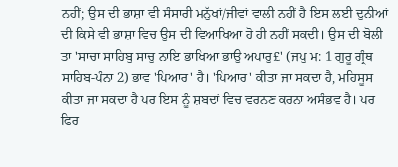ਨਹੀਂ; ਉਸ ਦੀ ਭਾਸ਼ਾ ਵੀ ਸੰਸਾਰੀ ਮਨੁੱਖਾਂ/ਜੀਵਾਂ ਵਾਲੀ ਨਹੀਂ ਹੈ ਇਸ ਲਈ ਦੁਨੀਆਂ ਦੀ ਕਿਸੇ ਵੀ ਭਾਸ਼ਾ ਵਿਚ ਉਸ ਦੀ ਵਿਆਖਿਆ ਹੋ ਹੀ ਨਹੀਂ ਸਕਦੀ। ਉਸ ਦੀ ਬੋਲੀ ਤਾ 'ਸਾਚਾ ਸਾਹਿਬੁ ਸਾਚੁ ਨਾਇ ਭਾਖਿਆ ਭਾਉ ਅਪਾਰੁ£' (ਜਪੁ ਮ: 1 ਗੁਰੂ ਗ੍ਰੰਥ ਸਾਹਿਬ-ਪੰਨਾ 2) ਭਾਵ 'ਪਿਆਰ' ਹੈ। 'ਪਿਆਰ' ਕੀਤਾ ਜਾ ਸਕਦਾ ਹੈ, ਮਹਿਸੂਸ ਕੀਤਾ ਜਾ ਸਕਦਾ ਹੈ ਪਰ ਇਸ ਨੂੰ ਸ਼ਬਦਾਂ ਵਿਚ ਵਰਨਣ ਕਰਨਾ ਅਸੰਭਵ ਹੈ। ਪਰ ਫਿਰ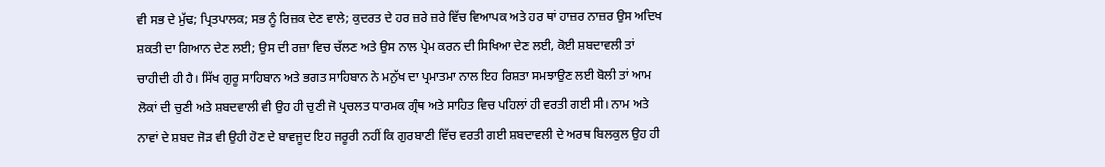ਵੀ ਸਭ ਦੇ ਮੁੱਢ; ਪ੍ਰਿਤਪਾਲਕ; ਸਭ ਨੂੰ ਰਿਜ਼ਕ ਦੇਣ ਵਾਲੇ; ਕੁਦਰਤ ਦੇ ਹਰ ਜ਼ਰੇ ਜ਼ਰੇ ਵਿੱਚ ਵਿਆਪਕ ਅਤੇ ਹਰ ਥਾਂ ਹਾਜ਼ਰ ਨਾਜ਼ਰ ਉਸ ਅਦਿਖ ਸ਼ਕਤੀ ਦਾ ਗਿਆਨ ਦੇਣ ਲਈ; ਉਸ ਦੀ ਰਜ਼ਾ ਵਿਚ ਚੱਲਣ ਅਤੇ ਉਸ ਨਾਲ ਪ੍ਰੇਮ ਕਰਨ ਦੀ ਸਿਖਿਆ ਦੇਣ ਲਈ, ਕੋਈ ਸ਼ਬਦਾਵਲੀ ਤਾਂ ਚਾਹੀਦੀ ਹੀ ਹੈ। ਸਿੱਖ ਗੁਰੂ ਸਾਹਿਬਾਨ ਅਤੇ ਭਗਤ ਸਾਹਿਬਾਨ ਨੇ ਮਨੁੱਖ ਦਾ ਪ੍ਰਮਾਤਮਾ ਨਾਲ ਇਹ ਰਿਸ਼ਤਾ ਸਮਝਾਉਣ ਲਈ ਬੋਲੀ ਤਾਂ ਆਮ ਲੋਕਾਂ ਦੀ ਚੁਣੀ ਅਤੇ ਸ਼ਬਦਵਾਲੀ ਵੀ ਉਹ ਹੀ ਚੁਣੀ ਜੋ ਪ੍ਰਚਲਤ ਧਾਰਮਕ ਗ੍ਰੰਥ ਅਤੇ ਸਾਹਿਤ ਵਿਚ ਪਹਿਲਾਂ ਹੀ ਵਰਤੀ ਗਈ ਸੀ। ਨਾਮ ਅਤੇ ਨਾਵਾਂ ਦੇ ਸ਼ਬਦ ਜੋੜ ਵੀ ਉਹੀ ਹੋਣ ਦੇ ਬਾਵਜੂਦ ਇਹ ਜਰੂਰੀ ਨਹੀਂ ਕਿ ਗੁਰਬਾਣੀ ਵਿੱਚ ਵਰਤੀ ਗਈ ਸ਼ਬਦਾਵਲੀ ਦੇ ਅਰਥ ਬਿਲਕੁਲ ਉਹ ਹੀ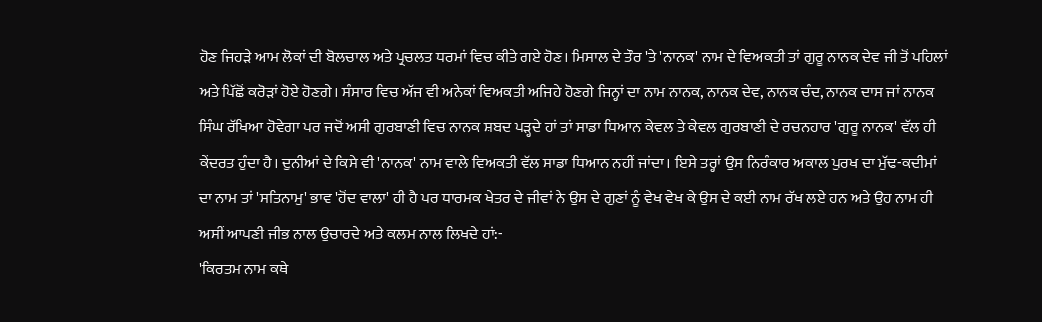ਹੋਣ ਜਿਹੜੇ ਆਮ ਲੋਕਾਂ ਦੀ ਬੋਲਚਾਲ ਅਤੇ ਪ੍ਰਚਲਤ ਧਰਮਾਂ ਵਿਚ ਕੀਤੇ ਗਏ ਹੋਣ। ਮਿਸਾਲ ਦੇ ਤੌਰ 'ਤੇ 'ਨਾਨਕ' ਨਾਮ ਦੇ ਵਿਅਕਤੀ ਤਾਂ ਗੁਰੂ ਨਾਨਕ ਦੇਵ ਜੀ ਤੋਂ ਪਹਿਲਾਂ ਅਤੇ ਪਿੱਛੋਂ ਕਰੋੜਾਂ ਹੋਏ ਹੋਣਗੇ। ਸੰਸਾਰ ਵਿਚ ਅੱਜ ਵੀ ਅਨੇਕਾਂ ਵਿਅਕਤੀ ਅਜਿਹੇ ਹੋਣਗੇ ਜਿਨ੍ਹਾਂ ਦਾ ਨਾਮ ਨਾਨਕ, ਨਾਨਕ ਦੇਵ, ਨਾਨਕ ਚੰਦ, ਨਾਨਕ ਦਾਸ ਜਾਂ ਨਾਨਕ ਸਿੰਘ ਰੱਖਿਆ ਹੋਵੇਗਾ ਪਰ ਜਦੋਂ ਅਸੀ ਗੁਰਬਾਣੀ ਵਿਚ ਨਾਨਕ ਸ਼ਬਦ ਪੜ੍ਹਦੇ ਹਾਂ ਤਾਂ ਸਾਡਾ ਧਿਆਨ ਕੇਵਲ ਤੇ ਕੇਵਲ ਗੁਰਬਾਣੀ ਦੇ ਰਚਨਹਾਰ 'ਗੁਰੂ ਨਾਨਕ' ਵੱਲ ਹੀ ਕੇਂਦਰਤ ਹੁੰਦਾ ਹੈ। ਦੁਨੀਆਂ ਦੇ ਕਿਸੇ ਵੀ 'ਨਾਨਕ' ਨਾਮ ਵਾਲੇ ਵਿਅਕਤੀ ਵੱਲ ਸਾਡਾ ਧਿਆਨ ਨਹੀਂ ਜਾਂਦਾ। ਇਸੇ ਤਰ੍ਹਾਂ ਉਸ ਨਿਰੰਕਾਰ ਅਕਾਲ ਪੁਰਖ ਦਾ ਮੁੱਢ-ਕਦੀਮਾਂ ਦਾ ਨਾਮ ਤਾਂ 'ਸਤਿਨਾਮੁ' ਭਾਵ 'ਹੋਂਦ ਵਾਲਾ' ਹੀ ਹੈ ਪਰ ਧਾਰਮਕ ਖੇਤਰ ਦੇ ਜੀਵਾਂ ਨੇ ਉਸ ਦੇ ਗੁਣਾਂ ਨੂੰ ਵੇਖ ਵੇਖ ਕੇ ਉਸ ਦੇ ਕਈ ਨਾਮ ਰੱਖ ਲਏ ਹਨ ਅਤੇ ਉਹ ਨਾਮ ਹੀ ਅਸੀਂ ਆਪਣੀ ਜੀਭ ਨਾਲ ਉਚਾਰਦੇ ਅਤੇ ਕਲਮ ਨਾਲ ਲਿਖਦੇ ਹਾਂ:-
'ਕਿਰਤਮ ਨਾਮ ਕਥੇ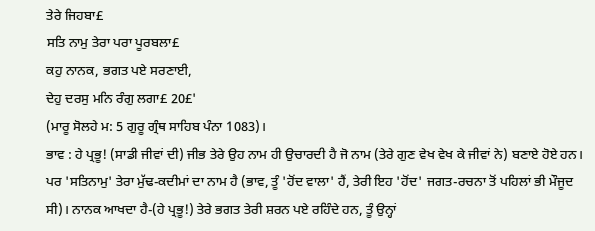ਤੇਰੇ ਜਿਹਬਾ£
ਸਤਿ ਨਾਮੁ ਤੇਰਾ ਪਰਾ ਪੂਰਬਲਾ£
ਕਹੁ ਨਾਨਕ, ਭਗਤ ਪਏ ਸਰਣਾਈ,
ਦੇਹੁ ਦਰਸੁ ਮਨਿ ਰੰਗੁ ਲਗਾ£ 20£'
(ਮਾਰੂ ਸੋਲਹੇ ਮ: 5 ਗੁਰੂ ਗ੍ਰੰਥ ਸਾਹਿਬ ਪੰਨਾ 1083)।
ਭਾਵ : ਹੇ ਪ੍ਰਭੂ! (ਸਾਡੀ ਜੀਵਾਂ ਦੀ) ਜੀਭ ਤੇਰੇ ਉਹ ਨਾਮ ਹੀ ਉਚਾਰਦੀ ਹੈ ਜੋ ਨਾਮ (ਤੇਰੇ ਗੁਣ ਵੇਖ ਵੇਖ ਕੇ ਜੀਵਾਂ ਨੇ) ਬਣਾਏ ਹੋਏ ਹਨ। ਪਰ 'ਸਤਿਨਾਮੁ' ਤੇਰਾ ਮੁੱਢ-ਕਦੀਮਾਂ ਦਾ ਨਾਮ ਹੈ (ਭਾਵ, ਤੂੰ 'ਹੋਂਦ ਵਾਲਾ' ਹੈਂ, ਤੇਰੀ ਇਹ 'ਹੋਂਦ' ਜਗਤ-ਰਚਨਾ ਤੋਂ ਪਹਿਲਾਂ ਭੀ ਮੌਜੂਦ ਸੀ)। ਨਾਨਕ ਆਖਦਾ ਹੈ-(ਹੇ ਪ੍ਰਭੂ!) ਤੇਰੇ ਭਗਤ ਤੇਰੀ ਸ਼ਰਨ ਪਏ ਰਹਿੰਦੇ ਹਨ, ਤੂੰ ਉਨ੍ਹਾਂ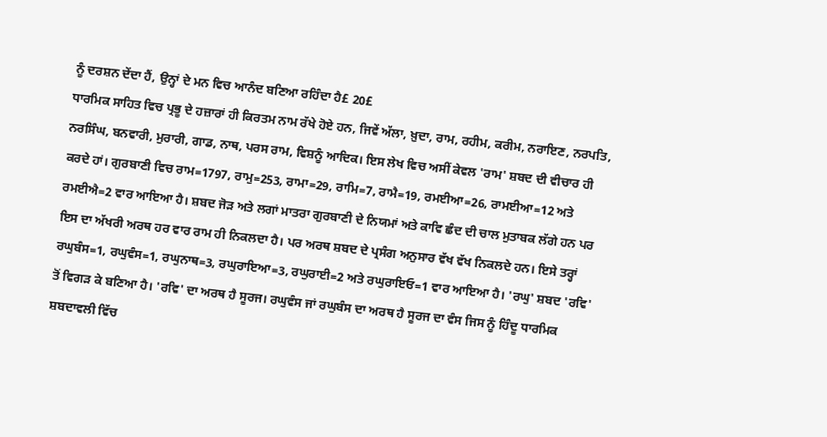ਨੂੰ ਦਰਸ਼ਨ ਦੇਂਦਾ ਹੈਂ, ਉਨ੍ਹਾਂ ਦੇ ਮਨ ਵਿਚ ਆਨੰਦ ਬਣਿਆ ਰਹਿੰਦਾ ਹੈ£ 20£
ਧਾਰਮਿਕ ਸਾਹਿਤ ਵਿਚ ਪ੍ਰਭੂ ਦੇ ਹਜ਼ਾਰਾਂ ਹੀ ਕਿਰਤਮ ਨਾਮ ਰੱਖੇ ਹੋਏ ਹਨ, ਜਿਵੇਂ ਅੱਲਾ, ਖ਼ੁਦਾ, ਰਾਮ, ਰਹੀਮ, ਕਰੀਮ, ਨਰਾਇਣ, ਨਰਪਤਿ, ਨਰਸਿੰਘ, ਬਨਵਾਰੀ, ਮੁਰਾਰੀ, ਗਾਡ, ਨਾਥ, ਪਰਸ ਰਾਮ, ਵਿਸ਼ਨੂੰ ਆਦਿਕ। ਇਸ ਲੇਖ ਵਿਚ ਅਸੀਂ ਕੇਵਲ 'ਰਾਮ' ਸ਼ਬਦ ਦੀ ਵੀਚਾਰ ਹੀ ਕਰਦੇ ਹਾਂ। ਗੁਰਬਾਣੀ ਵਿਚ ਰਾਮ=1797, ਰਾਮੁ=253, ਰਾਮਾ=29, ਰਾਮਿ=7, ਰਾਮੈ=19, ਰਮਈਆ=26, ਰਾਮਈਆ=12 ਅਤੇ ਰਮਈਐ=2 ਵਾਰ ਆਇਆ ਹੈ। ਸ਼ਬਦ ਜੋੜ ਅਤੇ ਲਗਾਂ ਮਾਤਰਾ ਗੁਰਬਾਣੀ ਦੇ ਨਿਯਮਾਂ ਅਤੇ ਕਾਵਿ ਛੰਦ ਦੀ ਚਾਲ ਮੁਤਾਬਕ ਲੱਗੇ ਹਨ ਪਰ ਇਸ ਦਾ ਅੱਖਰੀ ਅਰਥ ਹਰ ਵਾਰ ਰਾਮ ਹੀ ਨਿਕਲਦਾ ਹੈ। ਪਰ ਅਰਥ ਸ਼ਬਦ ਦੇ ਪ੍ਰਸੰਗ ਅਨੁਸਾਰ ਵੱਖ ਵੱਖ ਨਿਕਲਦੇ ਹਨ। ਇਸੇ ਤਰ੍ਹਾਂ ਰਘੁਬੰਸ=1, ਰਘੁਵੰਸ=1, ਰਘੁਨਾਥ=3, ਰਘੁਰਾਇਆ=3, ਰਘੁਰਾਈ=2 ਅਤੇ ਰਘੁਰਾਇਓ=1 ਵਾਰ ਆਇਆ ਹੈ। 'ਰਘੁ' ਸ਼ਬਦ 'ਰਵਿ' ਤੋਂ ਵਿਗੜ ਕੇ ਬਣਿਆ ਹੈ। 'ਰਵਿ' ਦਾ ਅਰਥ ਹੈ ਸੂਰਜ। ਰਘੁਵੰਸ ਜਾਂ ਰਘੁਬੰਸ ਦਾ ਅਰਥ ਹੈ ਸੂਰਜ ਦਾ ਵੰਸ ਜਿਸ ਨੂੰ ਹਿੰਦੂ ਧਾਰਮਿਕ ਸ਼ਬਦਾਵਲੀ ਵਿੱਚ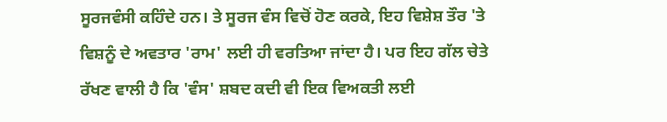ਸੂਰਜਵੰਸੀ ਕਹਿੰਦੇ ਹਨ। ਤੇ ਸੂਰਜ ਵੰਸ ਵਿਚੋਂ ਹੋਣ ਕਰਕੇ, ਇਹ ਵਿਸ਼ੇਸ਼ ਤੌਰ 'ਤੇ ਵਿਸ਼ਨੂੰ ਦੇ ਅਵਤਾਰ 'ਰਾਮ' ਲਈ ਹੀ ਵਰਤਿਆ ਜਾਂਦਾ ਹੈ। ਪਰ ਇਹ ਗੱਲ ਚੇਤੇ ਰੱਖਣ ਵਾਲੀ ਹੈ ਕਿ 'ਵੰਸ' ਸ਼ਬਦ ਕਦੀ ਵੀ ਇਕ ਵਿਅਕਤੀ ਲਈ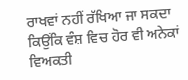ਰਾਖਵਾਂ ਨਹੀਂ ਰੱਖਿਆ ਜਾ ਸਕਦਾ ਕਿਉਂਕਿ ਵੰਸ਼ ਵਿਚ ਹੋਰ ਵੀ ਅਨੇਕਾਂ ਵਿਅਕਤੀ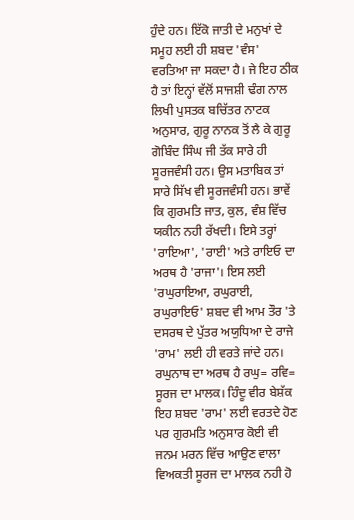ਹੁੰਦੇ ਹਨ। ਇੱਕੋ ਜਾਤੀ ਦੇ ਮਨੁਖਾਂ ਦੇ ਸਮੂਹ ਲਈ ਹੀ ਸ਼ਬਦ 'ਵੰਸ' ਵਰਤਿਆ ਜਾ ਸਕਦਾ ਹੈ। ਜੇ ਇਹ ਠੀਕ ਹੈ ਤਾਂ ਇਨ੍ਹਾਂ ਵੱਲੋਂ ਸਾਜਸ਼ੀ ਢੰਗ ਨਾਲ ਲਿਖੀ ਪੁਸਤਕ ਬਚਿੱਤਰ ਨਾਟਕ ਅਨੁਸਾਰ, ਗੁਰੂ ਨਾਨਕ ਤੋਂ ਲੈ ਕੇ ਗੁਰੂ ਗੋਬਿੰਦ ਸਿੰਘ ਜੀ ਤੱਕ ਸਾਰੇ ਹੀ ਸੂਰਜਵੰਸੀ ਹਨ। ਉਸ ਮਤਾਬਿਕ ਤਾਂ ਸਾਰੇ ਸਿੱਖ ਵੀ ਸੂਰਜਵੰਸੀ ਹਨ। ਭਾਵੇਂ ਕਿ ਗੁਰਮਤਿ ਜਾਤ, ਕੁਲ, ਵੰਸ਼ ਵਿੱਚ ਯਕੀਨ ਨਹੀ ਰੱਖਦੀ। ਇਸੇ ਤਰ੍ਹਾਂ 'ਰਾਇਆ', 'ਰਾਈ' ਅਤੇ ਰਾਇਓ ਦਾ ਅਰਥ ਹੈ 'ਰਾਜਾ'। ਇਸ ਲਈ 'ਰਘੁਰਾਇਆ, ਰਘੁਰਾਈ, ਰਘੁਰਾਇਓ' ਸ਼ਬਦ ਵੀ ਆਮ ਤੌਰ 'ਤੇ ਦਸਰਥ ਦੇ ਪੁੱਤਰ ਅਯੁਧਿਆ ਦੇ ਰਾਜੇ 'ਰਾਮ' ਲਈ ਹੀ ਵਰਤੇ ਜਾਂਦੇ ਹਨ। ਰਘੁਨਾਥ ਦਾ ਅਰਥ ਹੈ ਰਘੁ= ਰਵਿ= ਸੂਰਜ ਦਾ ਮਾਲਕ। ਹਿੰਦੂ ਵੀਰ ਬੇਸ਼ੱਕ ਇਹ ਸ਼ਬਦ 'ਰਾਮ' ਲਈ ਵਰਤਦੇ ਹੋਣ ਪਰ ਗੁਰਮਤਿ ਅਨੁਸਾਰ ਕੋਈ ਵੀ ਜਨਮ ਮਰਨ ਵਿੱਚ ਆਉਣ ਵਾਲਾ ਵਿਅਕਤੀ ਸੂਰਜ ਦਾ ਮਾਲਕ ਨਹੀ ਹੋ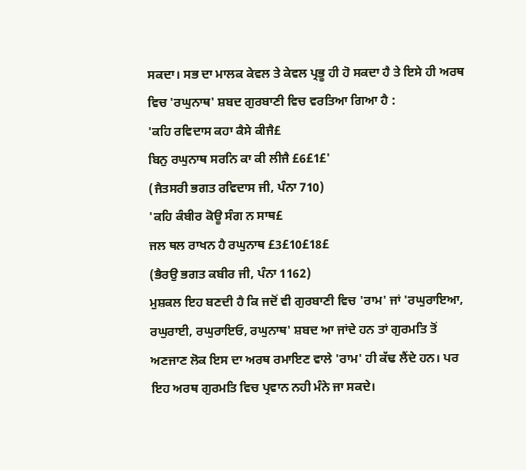ਸਕਦਾ। ਸਭ ਦਾ ਮਾਲਕ ਕੇਵਲ ਤੇ ਕੇਵਲ ਪ੍ਰਭੂ ਹੀ ਹੋ ਸਕਦਾ ਹੈ ਤੇ ਇਸੇ ਹੀ ਅਰਥ ਵਿਚ 'ਰਘੁਨਾਥ' ਸ਼ਬਦ ਗੁਰਬਾਣੀ ਵਿਚ ਵਰਤਿਆ ਗਿਆ ਹੈ :
'ਕਹਿ ਰਵਿਦਾਸ ਕਹਾ ਕੈਸੇ ਕੀਜੈ£
ਬਿਨੁ ਰਘੁਨਾਥ ਸਰਨਿ ਕਾ ਕੀ ਲੀਜੈ £6£1£'
(ਜੈਤਸਰੀ ਭਗਤ ਰਵਿਦਾਸ ਜੀ, ਪੰਨਾ 710)
'ਕਹਿ ਕੰਬੀਰ ਕੋਊ ਸੰਗ ਨ ਸਾਥ£
ਜਲ ਥਲ ਰਾਖਨ ਹੈ ਰਘੁਨਾਥ £3£10£18£
(ਭੈਰਉ ਭਗਤ ਕਬੀਰ ਜੀ, ਪੰਨਾ 1162)
ਮੁਸ਼ਕਲ ਇਹ ਬਣਦੀ ਹੈ ਕਿ ਜਦੋਂ ਵੀ ਗੁਰਬਾਣੀ ਵਿਚ 'ਰਾਮ' ਜਾਂ 'ਰਘੁਰਾਇਆ, ਰਘੁਰਾਈ, ਰਘੁਰਾਇਓ, ਰਘੁਨਾਥ' ਸ਼ਬਦ ਆ ਜਾਂਦੇ ਹਨ ਤਾਂ ਗੁਰਮਤਿ ਤੋਂ ਅਣਜਾਣ ਲੋਕ ਇਸ ਦਾ ਅਰਥ ਰਮਾਇਣ ਵਾਲੇ 'ਰਾਮ' ਹੀ ਕੱਢ ਲੈਂਦੇ ਹਨ। ਪਰ ਇਹ ਅਰਥ ਗੁਰਮਤਿ ਵਿਚ ਪ੍ਰਵਾਨ ਨਹੀ ਮੰਨੇ ਜਾ ਸਕਦੇ।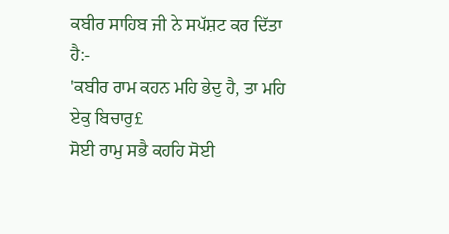ਕਬੀਰ ਸਾਹਿਬ ਜੀ ਨੇ ਸਪੱਸ਼ਟ ਕਰ ਦਿੱਤਾ ਹੈ:-
'ਕਬੀਰ ਰਾਮ ਕਹਨ ਮਹਿ ਭੇਦੁ ਹੈ, ਤਾ ਮਹਿ ਏਕੁ ਬਿਚਾਰੁ£
ਸੋਈ ਰਾਮੁ ਸਭੈ ਕਹਹਿ ਸੋਈ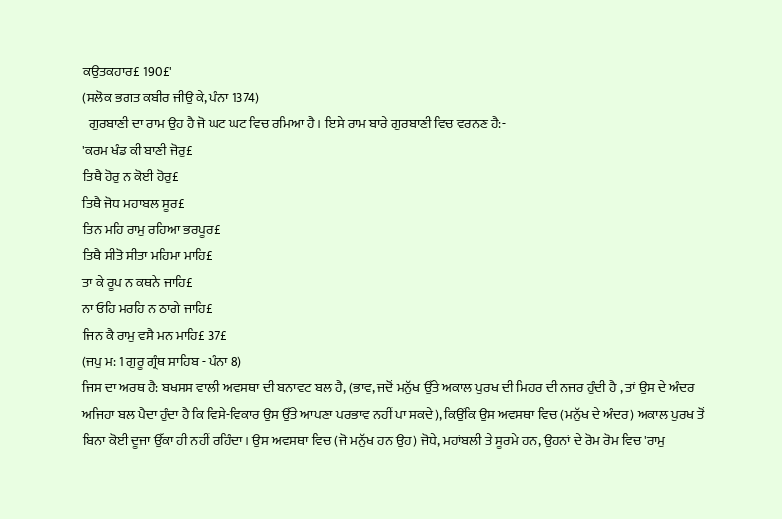ਕਉਤਕਹਾਰ£ 190£'
(ਸਲੋਕ ਭਗਤ ਕਬੀਰ ਜੀਉ ਕੇ, ਪੰਨਾ 1374)
  ਗੁਰਬਾਣੀ ਦਾ ਰਾਮ ਉਹ ਹੈ ਜੋ ਘਟ ਘਟ ਵਿਚ ਰਮਿਆ ਹੈ। ਇਸੇ ਰਾਮ ਬਾਰੇ ਗੁਰਬਾਣੀ ਵਿਚ ਵਰਨਣ ਹੈ:-
'ਕਰਮ ਖੰਡ ਕੀ ਬਾਣੀ ਜੋਰੁ£
ਤਿਥੈ ਹੋਰੁ ਨ ਕੋਈ ਹੋਰੁ£
ਤਿਥੈ ਜੋਧ ਮਹਾਬਲ ਸੂਰ£
ਤਿਨ ਮਹਿ ਰਾਮੁ ਰਹਿਆ ਭਰਪੂਰ£
ਤਿਥੈ ਸੀਤੋ ਸੀਤਾ ਮਹਿਮਾ ਮਾਹਿ£
ਤਾ ਕੇ ਰੂਪ ਨ ਕਥਨੇ ਜਾਹਿ£
ਨਾ ਓਹਿ ਮਰਹਿ ਨ ਠਾਗੇ ਜਾਹਿ£
ਜਿਨ ਕੈ ਰਾਮੁ ਵਸੈ ਮਨ ਮਾਹਿ£ 37£
(ਜਪੁ ਮ: 1 ਗੁਰੂ ਗ੍ਰੰਥ ਸਾਹਿਬ - ਪੰਨਾ 8)
ਜਿਸ ਦਾ ਅਰਥ ਹੈ: ਬਖਸਸ ਵਾਲੀ ਅਵਸਥਾ ਦੀ ਬਨਾਵਟ ਬਲ ਹੈ, (ਭਾਵ, ਜਦੋਂ ਮਨੁੱਖ ਉੱਤੇ ਅਕਾਲ ਪੁਰਖ ਦੀ ਮਿਹਰ ਦੀ ਨਜਰ ਹੁੰਦੀ ਹੈ , ਤਾਂ ਉਸ ਦੇ ਅੰਦਰ ਅਜਿਹਾ ਬਲ ਪੈਦਾ ਹੁੰਦਾ ਹੈ ਕਿ ਵਿਸੇ-ਵਿਕਾਰ ਉਸ ਉੱਤੇ ਆਪਣਾ ਪਰਭਾਵ ਨਹੀਂ ਪਾ ਸਕਦੇ), ਕਿਉਂਕਿ ਉਸ ਅਵਸਥਾ ਵਿਚ (ਮਨੁੱਖ ਦੇ ਅੰਦਰ) ਅਕਾਲ ਪੁਰਖ ਤੋਂ ਬਿਨਾ ਕੋਈ ਦੂਜਾ ਉੱਕਾ ਹੀ ਨਹੀਂ ਰਹਿੰਦਾ। ਉਸ ਅਵਸਥਾ ਵਿਚ (ਜੋ ਮਨੁੱਖ ਹਨ ਉਹ) ਜੋਧੇ, ਮਹਾਂਬਲੀ ਤੇ ਸੂਰਮੇ ਹਨ, ਉਹਨਾਂ ਦੇ ਰੋਮ ਰੋਮ ਵਿਚ 'ਰਾਮੁ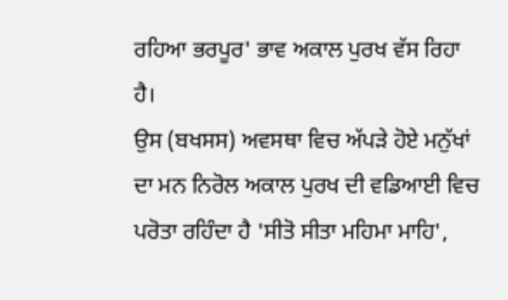ਰਹਿਆ ਭਰਪੂਰ' ਭਾਵ ਅਕਾਲ ਪੁਰਖ ਵੱਸ ਰਿਹਾ ਹੈ।
ਉਸ (ਬਖਸਸ) ਅਵਸਥਾ ਵਿਚ ਅੱਪੜੇ ਹੋਏ ਮਨੁੱਖਾਂ ਦਾ ਮਨ ਨਿਰੋਲ ਅਕਾਲ ਪੁਰਖ ਦੀ ਵਡਿਆਈ ਵਿਚ ਪਰੋਤਾ ਰਹਿੰਦਾ ਹੈ 'ਸੀਤੋ ਸੀਤਾ ਮਹਿਮਾ ਮਾਹਿ',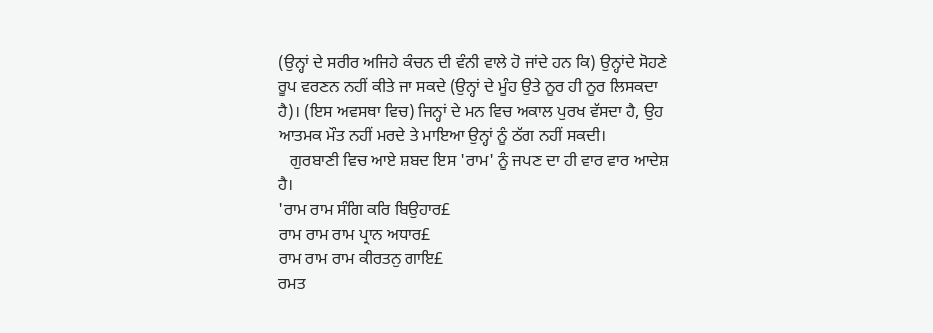(ਉਨ੍ਹਾਂ ਦੇ ਸਰੀਰ ਅਜਿਹੇ ਕੰਚਨ ਦੀ ਵੰਨੀ ਵਾਲੇ ਹੋ ਜਾਂਦੇ ਹਨ ਕਿ) ਉਨ੍ਹਾਂਦੇ ਸੋਹਣੇ ਰੂਪ ਵਰਣਨ ਨਹੀਂ ਕੀਤੇ ਜਾ ਸਕਦੇ (ਉਨ੍ਹਾਂ ਦੇ ਮੂੰਹ ਉਤੇ ਨੂਰ ਹੀ ਨੂਰ ਲਿਸਕਦਾ ਹੈ)। (ਇਸ ਅਵਸਥਾ ਵਿਚ) ਜਿਨ੍ਹਾਂ ਦੇ ਮਨ ਵਿਚ ਅਕਾਲ ਪੁਰਖ ਵੱਸਦਾ ਹੈ, ਉਹ ਆਤਮਕ ਮੌਤ ਨਹੀਂ ਮਰਦੇ ਤੇ ਮਾਇਆ ਉਨ੍ਹਾਂ ਨੂੰ ਠੱਗ ਨਹੀਂ ਸਕਦੀ।
   ਗੁਰਬਾਣੀ ਵਿਚ ਆਏ ਸ਼ਬਦ ਇਸ 'ਰਾਮ' ਨੂੰ ਜਪਣ ਦਾ ਹੀ ਵਾਰ ਵਾਰ ਆਦੇਸ਼ ਹੈ।
'ਰਾਮ ਰਾਮ ਸੰਗਿ ਕਰਿ ਬਿਉਹਾਰ£
ਰਾਮ ਰਾਮ ਰਾਮ ਪ੍ਰਾਨ ਅਧਾਰ£
ਰਾਮ ਰਾਮ ਰਾਮ ਕੀਰਤਨੁ ਗਾਇ£
ਰਮਤ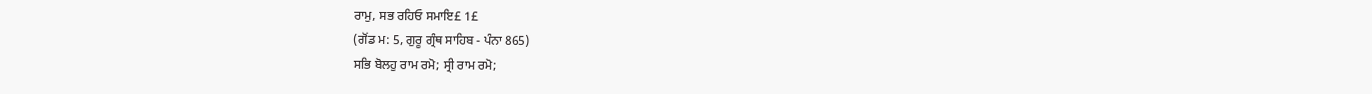ਰਾਮੁ, ਸਭ ਰਹਿਓ ਸਮਾਇ£ 1£
(ਗੋਂਡ ਮ: 5, ਗੁਰੂ ਗ੍ਰੰਥ ਸਾਹਿਬ - ਪੰਨਾ 865)
ਸਭਿ ਬੋਲਹੁ ਰਾਮ ਰਮੋ; ਸ੍ਰੀ ਰਾਮ ਰਮੋ;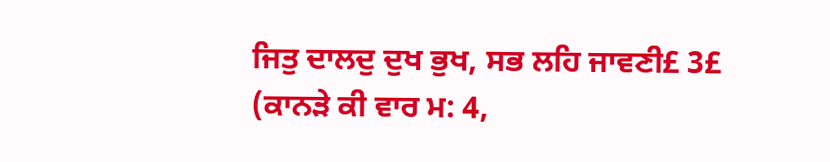ਜਿਤੁ ਦਾਲਦੁ ਦੁਖ ਭੁਖ, ਸਭ ਲਹਿ ਜਾਵਣੀ£ 3£
(ਕਾਨੜੇ ਕੀ ਵਾਰ ਮ: 4,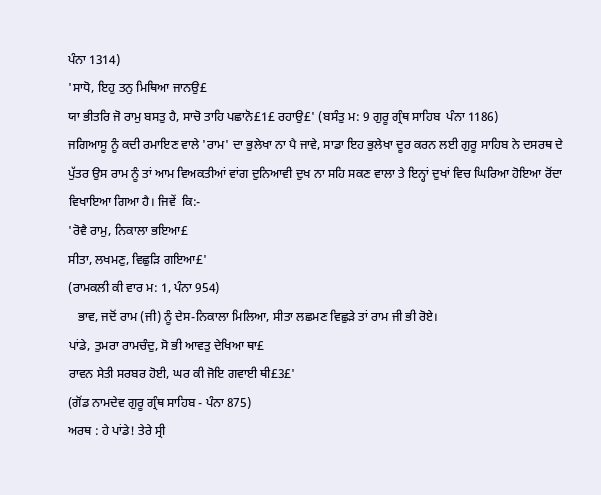ਪੰਨਾ 1314)
'ਸਾਧੋ, ਇਹੁ ਤਨੁ ਮਿਥਿਆ ਜਾਨਉ£
ਯਾ ਭੀਤਰਿ ਜੋ ਰਾਮੁ ਬਸਤੁ ਹੈ, ਸਾਚੋ ਤਾਹਿ ਪਛਾਨੋ£1£ ਰਹਾਉ£' (ਬਸੰਤੁ ਮ: 9 ਗੁਰੂ ਗ੍ਰੰਥ ਸਾਹਿਬ  ਪੰਨਾ 1186)
ਜਗਿਆਸੂ ਨੂੰ ਕਦੀ ਰਮਾਇਣ ਵਾਲੇ 'ਰਾਮ' ਦਾ ਭੁਲੇਖਾ ਨਾ ਪੈ ਜਾਵੇ, ਸਾਡਾ ਇਹ ਭੁਲੇਖਾ ਦੂਰ ਕਰਨ ਲਈ ਗੁਰੂ ਸਾਹਿਬ ਨੇ ਦਸਰਥ ਦੇ ਪੁੱਤਰ ਉਸ ਰਾਮ ਨੂੰ ਤਾਂ ਆਮ ਵਿਅਕਤੀਆਂ ਵਾਂਗ ਦੁਨਿਆਵੀ ਦੁਖ ਨਾ ਸਹਿ ਸਕਣ ਵਾਲਾ ਤੇ ਇਨ੍ਹਾਂ ਦੁਖਾਂ ਵਿਚ ਘਿਰਿਆ ਹੋਇਆ ਰੋਂਦਾ ਵਿਖਾਇਆ ਗਿਆ ਹੈ। ਜਿਵੇਂ  ਕਿ:-
'ਰੋਵੈ ਰਾਮੁ, ਨਿਕਾਲਾ ਭਇਆ£
ਸੀਤਾ, ਲਖਮਣੁ, ਵਿਛੁੜਿ ਗਇਆ£'
(ਰਾਮਕਲੀ ਕੀ ਵਾਰ ਮ: 1, ਪੰਨਾ 954)
   ਭਾਵ, ਜਦੋਂ ਰਾਮ (ਜੀ) ਨੂੰ ਦੇਸ-ਨਿਕਾਲਾ ਮਿਲਿਆ, ਸੀਤਾ ਲਛਮਣ ਵਿਛੁੜੇ ਤਾਂ ਰਾਮ ਜੀ ਭੀ ਰੋਏ।
ਪਾਂਡੇ, ਤੁਮਰਾ ਰਾਮਚੰਦੁ, ਸੋ ਭੀ ਆਵਤੁ ਦੇਖਿਆ ਥਾ£
ਰਾਵਨ ਸੇਤੀ ਸਰਬਰ ਹੋਈ, ਘਰ ਕੀ ਜੋਇ ਗਵਾਈ ਥੀ£3£'
(ਗੋਂਡ ਨਾਮਦੇਵ ਗੁਰੂ ਗ੍ਰੰਥ ਸਾਹਿਬ - ਪੰਨਾ 875)
ਅਰਥ : ਹੇ ਪਾਂਡੇ! ਤੇਰੇ ਸ੍ਰੀ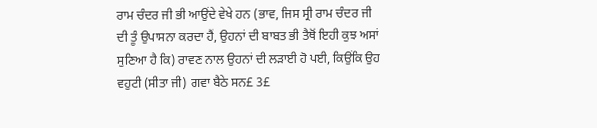ਰਾਮ ਚੰਦਰ ਜੀ ਭੀ ਆਉਂਦੇ ਵੇਖੇ ਹਨ (ਭਾਵ, ਜਿਸ ਸ੍ਰੀ ਰਾਮ ਚੰਦਰ ਜੀ ਦੀ ਤੂੰ ਉਪਾਸਨਾ ਕਰਦਾ ਹੈਂ, ਉਹਨਾਂ ਦੀ ਬਾਬਤ ਭੀ ਤੈਥੋਂ ਇਹੀ ਕੁਝ ਅਸਾਂ ਸੁਣਿਆ ਹੈ ਕਿ) ਰਾਵਣ ਨਾਲ ਉਹਨਾਂ ਦੀ ਲੜਾਈ ਹੋ ਪਈ, ਕਿਉਂਕਿ ਉਹ ਵਹੁਟੀ (ਸੀਤਾ ਜੀ) ਗਵਾ ਬੈਠੇ ਸਨ£ 3£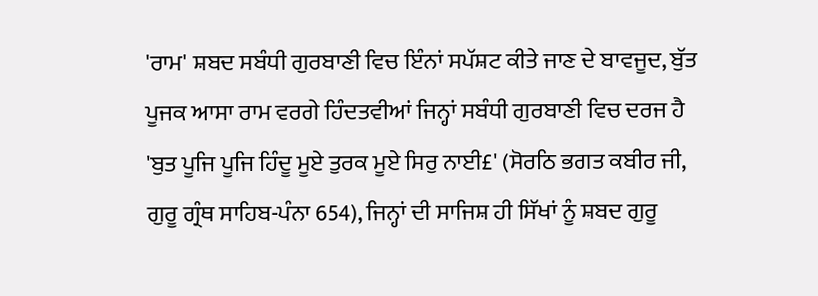'ਰਾਮ' ਸ਼ਬਦ ਸਬੰਧੀ ਗੁਰਬਾਣੀ ਵਿਚ ਇੰਨਾਂ ਸਪੱਸ਼ਟ ਕੀਤੇ ਜਾਣ ਦੇ ਬਾਵਜੂਦ, ਬੁੱਤ ਪੂਜਕ ਆਸਾ ਰਾਮ ਵਰਗੇ ਹਿੰਦਤਵੀਆਂ ਜਿਨ੍ਹਾਂ ਸਬੰਧੀ ਗੁਰਬਾਣੀ ਵਿਚ ਦਰਜ ਹੈ 'ਬੁਤ ਪੂਜਿ ਪੂਜਿ ਹਿੰਦੂ ਮੂਏ ਤੁਰਕ ਮੂਏ ਸਿਰੁ ਨਾਈ£' (ਸੋਰਠਿ ਭਗਤ ਕਬੀਰ ਜੀ, ਗੁਰੂ ਗ੍ਰੰਥ ਸਾਹਿਬ-ਪੰਨਾ 654), ਜਿਨ੍ਹਾਂ ਦੀ ਸਾਜਿਸ਼ ਹੀ ਸਿੱਖਾਂ ਨੂੰ ਸ਼ਬਦ ਗੁਰੂ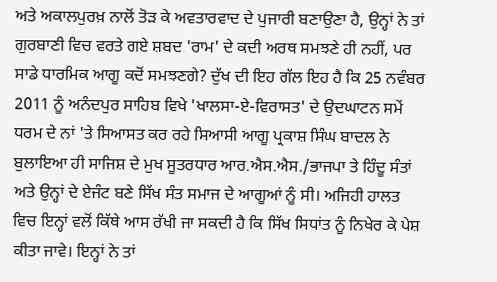ਅਤੇ ਅਕਾਲਪੁਰਖ਼ ਨਾਲੋਂ ਤੋੜ ਕੇ ਅਵਤਾਰਵਾਦ ਦੇ ਪੁਜਾਰੀ ਬਣਾਉਣਾ ਹੈ, ਉਨ੍ਹਾਂ ਨੇ ਤਾਂ ਗੁਰਬਾਣੀ ਵਿਚ ਵਰਤੇ ਗਏ ਸ਼ਬਦ 'ਰਾਮ' ਦੇ ਕਦੀ ਅਰਥ ਸਮਝਣੇ ਹੀ ਨਹੀਂ, ਪਰ ਸਾਡੇ ਧਾਰਮਿਕ ਆਗੂ ਕਦੋਂ ਸਮਝਣਗੇ? ਦੁੱਖ ਦੀ ਇਹ ਗੱਲ ਇਹ ਹੈ ਕਿ 25 ਨਵੰਬਰ 2011 ਨੂੰ ਅਨੰਦਪੁਰ ਸਾਹਿਬ ਵਿਖੇ 'ਖਾਲਸਾ-ਏ-ਵਿਰਾਸਤ' ਦੇ ਉਦਘਾਟਨ ਸਮੇਂ ਧਰਮ ਦੇ ਨਾਂ 'ਤੇ ਸਿਆਸਤ ਕਰ ਰਹੇ ਸਿਆਸੀ ਆਗੂ ਪ੍ਰਕਾਸ਼ ਸਿੰਘ ਬਾਦਲ ਨੇ ਬੁਲਾਇਆ ਹੀ ਸਾਜਿਸ਼ ਦੇ ਮੁਖ ਸੂਤਰਧਾਰ ਆਰ.ਐਸ.ਐਸ./ਭਾਜਪਾ ਤੇ ਹਿੰਦੂ ਸੰਤਾਂ ਅਤੇ ਉਨ੍ਹਾਂ ਦੇ ਏਜੰਟ ਬਣੇ ਸਿੱਖ ਸੰਤ ਸਮਾਜ ਦੇ ਆਗੂਆਂ ਨੂੰ ਸੀ। ਅਜਿਹੀ ਹਾਲਤ ਵਿਚ ਇਨ੍ਹਾਂ ਵਲੋਂ ਕਿੱਥੇ ਆਸ ਰੱਖੀ ਜਾ ਸਕਦੀ ਹੈ ਕਿ ਸਿੱਖ ਸਿਧਾਂਤ ਨੂੰ ਨਿਖੇਰ ਕੇ ਪੇਸ਼ ਕੀਤਾ ਜਾਵੇ। ਇਨ੍ਹਾਂ ਨੇ ਤਾਂ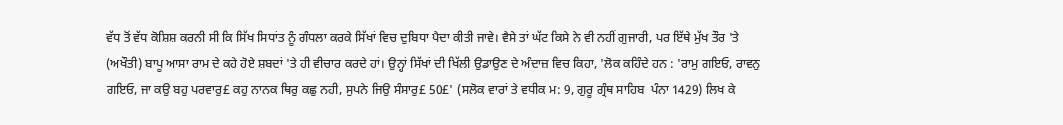ਵੱਧ ਤੋਂ ਵੱਧ ਕੋਸ਼ਿਸ਼ ਕਰਨੀ ਸੀ ਕਿ ਸਿੱਖ ਸਿਧਾਂਤ ਨੂੰ ਗੰਧਲਾ ਕਰਕੇ ਸਿੱਖਾਂ ਵਿਚ ਦੁਬਿਧਾ ਪੈਦਾ ਕੀਤੀ ਜਾਵੇ। ਵੈਸੇ ਤਾਂ ਘੱਟ ਕਿਸੇ ਨੇ ਵੀ ਨਹੀਂ ਗੁਜਾਰੀ, ਪਰ ਇੱਥੇ ਮੁੱਖ ਤੌਰ 'ਤੇ (ਅਖੌਤੀ) ਬਾਪੂ ਆਸਾ ਰਾਮ ਦੇ ਕਹੇ ਹੋਏ ਸ਼ਬਦਾਂ 'ਤੇ ਹੀ ਵੀਚਾਰ ਕਰਦੇ ਹਾਂ। ਉਨ੍ਹਾਂ ਸਿੱਖਾਂ ਦੀ ਖਿੱਲੀ ਉਡਾਉਣ ਦੇ ਅੰਦਾਜ਼ ਵਿਚ ਕਿਹਾ, 'ਲੋਕ ਕਹਿੰਦੇ ਹਨ : 'ਰਾਮੁ ਗਇਓ, ਰਾਵਨੁ ਗਇਓ, ਜਾ ਕਉ ਬਹੁ ਪਰਵਾਰੁ£ ਕਹੁ ਨਾਨਕ ਥਿਰੁ ਕਛੁ ਨਹੀ, ਸੁਪਨੇ ਜਿਉ ਸੰਸਾਰੁ£ 50£' (ਸਲੋਕ ਵਾਰਾਂ ਤੇ ਵਧੀਕ ਮ: 9, ਗੁਰੂ ਗ੍ਰੰਥ ਸਾਹਿਬ  ਪੰਨਾ 1429) ਲਿਖ ਕੇ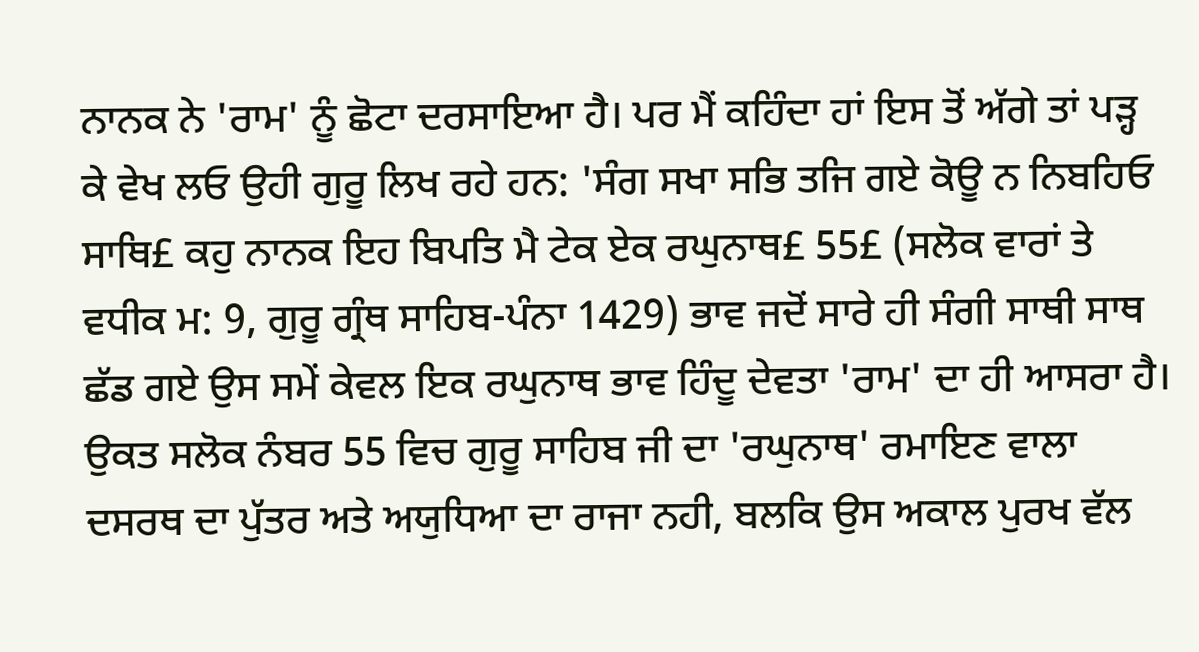ਨਾਨਕ ਨੇ 'ਰਾਮ' ਨੂੰ ਛੋਟਾ ਦਰਸਾਇਆ ਹੈ। ਪਰ ਮੈਂ ਕਹਿੰਦਾ ਹਾਂ ਇਸ ਤੋਂ ਅੱਗੇ ਤਾਂ ਪੜ੍ਹ ਕੇ ਵੇਖ ਲਓ ਉਹੀ ਗੁਰੂ ਲਿਖ ਰਹੇ ਹਨ: 'ਸੰਗ ਸਖਾ ਸਭਿ ਤਜਿ ਗਏ ਕੋਊ ਨ ਨਿਬਹਿਓ ਸਾਥਿ£ ਕਹੁ ਨਾਨਕ ਇਹ ਬਿਪਤਿ ਮੈ ਟੇਕ ਏਕ ਰਘੁਨਾਥ£ 55£ (ਸਲੋਕ ਵਾਰਾਂ ਤੇ ਵਧੀਕ ਮ: 9, ਗੁਰੂ ਗ੍ਰੰਥ ਸਾਹਿਬ-ਪੰਨਾ 1429) ਭਾਵ ਜਦੋਂ ਸਾਰੇ ਹੀ ਸੰਗੀ ਸਾਥੀ ਸਾਥ ਛੱਡ ਗਏ ਉਸ ਸਮੇਂ ਕੇਵਲ ਇਕ ਰਘੁਨਾਥ ਭਾਵ ਹਿੰਦੂ ਦੇਵਤਾ 'ਰਾਮ' ਦਾ ਹੀ ਆਸਰਾ ਹੈ।
ਉਕਤ ਸਲੋਕ ਨੰਬਰ 55 ਵਿਚ ਗੁਰੂ ਸਾਹਿਬ ਜੀ ਦਾ 'ਰਘੁਨਾਥ' ਰਮਾਇਣ ਵਾਲਾ ਦਸਰਥ ਦਾ ਪੁੱਤਰ ਅਤੇ ਅਯੁਧਿਆ ਦਾ ਰਾਜਾ ਨਹੀ, ਬਲਕਿ ਉਸ ਅਕਾਲ ਪੁਰਖ ਵੱਲ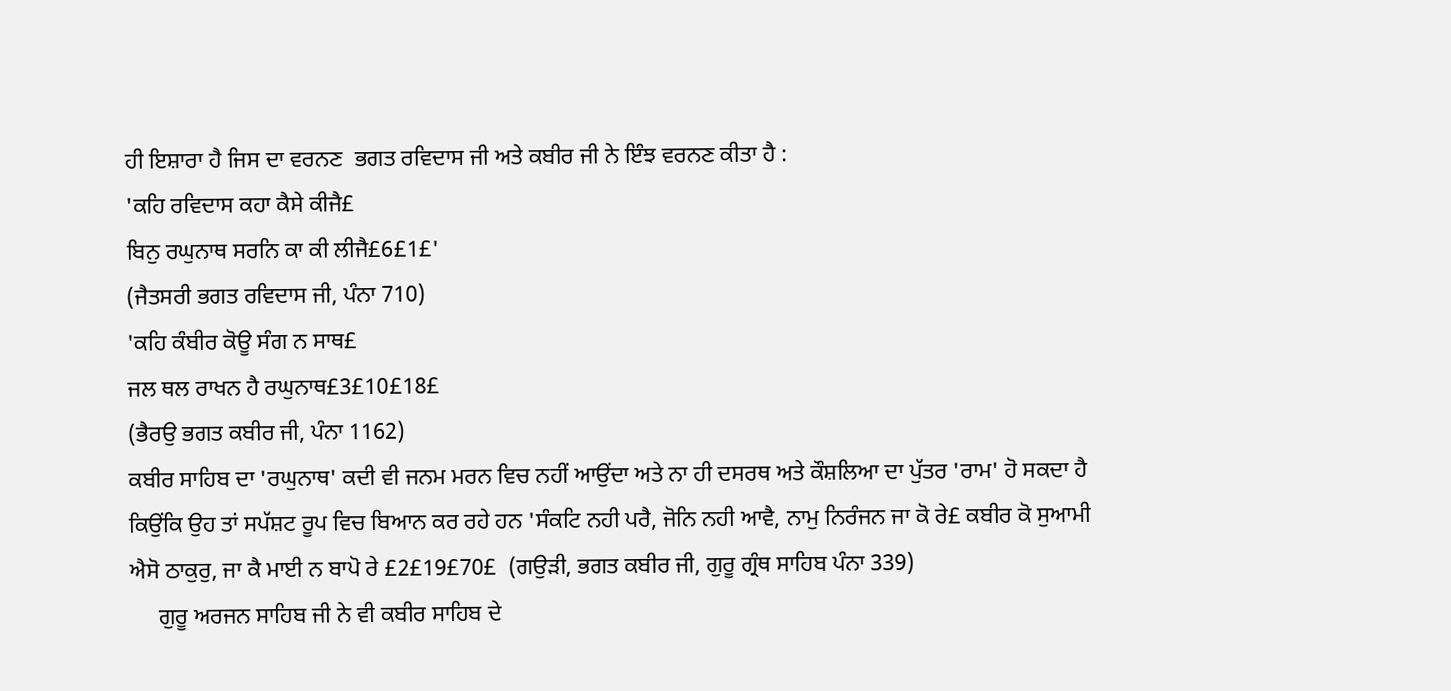ਹੀ ਇਸ਼ਾਰਾ ਹੈ ਜਿਸ ਦਾ ਵਰਨਣ  ਭਗਤ ਰਵਿਦਾਸ ਜੀ ਅਤੇ ਕਬੀਰ ਜੀ ਨੇ ਇੰਝ ਵਰਨਣ ਕੀਤਾ ਹੈ :
'ਕਹਿ ਰਵਿਦਾਸ ਕਹਾ ਕੈਸੇ ਕੀਜੈ£
ਬਿਨੁ ਰਘੁਨਾਥ ਸਰਨਿ ਕਾ ਕੀ ਲੀਜੈ£6£1£'
(ਜੈਤਸਰੀ ਭਗਤ ਰਵਿਦਾਸ ਜੀ, ਪੰਨਾ 710)
'ਕਹਿ ਕੰਬੀਰ ਕੋਊ ਸੰਗ ਨ ਸਾਥ£
ਜਲ ਥਲ ਰਾਖਨ ਹੈ ਰਘੁਨਾਥ£3£10£18£
(ਭੈਰਉ ਭਗਤ ਕਬੀਰ ਜੀ, ਪੰਨਾ 1162)
ਕਬੀਰ ਸਾਹਿਬ ਦਾ 'ਰਘੁਨਾਥ' ਕਦੀ ਵੀ ਜਨਮ ਮਰਨ ਵਿਚ ਨਹੀਂ ਆਉਂਦਾ ਅਤੇ ਨਾ ਹੀ ਦਸਰਥ ਅਤੇ ਕੌਸ਼ਲਿਆ ਦਾ ਪੁੱਤਰ 'ਰਾਮ' ਹੋ ਸਕਦਾ ਹੈ ਕਿਉਂਕਿ ਉਹ ਤਾਂ ਸਪੱਸ਼ਟ ਰੂਪ ਵਿਚ ਬਿਆਨ ਕਰ ਰਹੇ ਹਨ 'ਸੰਕਟਿ ਨਹੀ ਪਰੈ, ਜੋਨਿ ਨਹੀ ਆਵੈ, ਨਾਮੁ ਨਿਰੰਜਨ ਜਾ ਕੋ ਰੇ£ ਕਬੀਰ ਕੋ ਸੁਆਮੀ ਐਸੋ ਠਾਕੁਰੁ, ਜਾ ਕੈ ਮਾਈ ਨ ਬਾਪੋ ਰੇ £2£19£70£  (ਗਉੜੀ, ਭਗਤ ਕਬੀਰ ਜੀ, ਗੁਰੂ ਗ੍ਰੰਥ ਸਾਹਿਬ ਪੰਨਾ 339)
     ਗੁਰੂ ਅਰਜਨ ਸਾਹਿਬ ਜੀ ਨੇ ਵੀ ਕਬੀਰ ਸਾਹਿਬ ਦੇ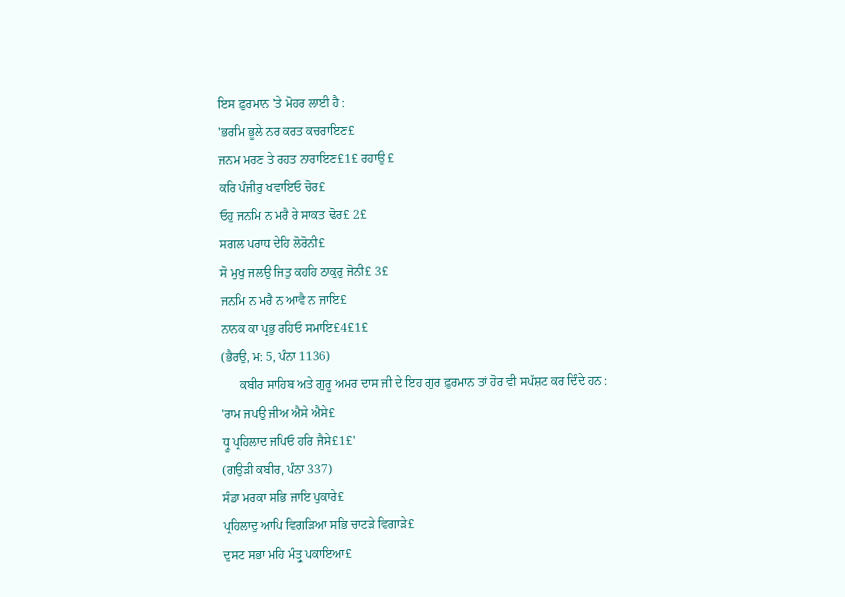ਇਸ ਫ਼ੁਰਮਾਨ 'ਤੇ ਮੋਹਰ ਲਾਈ ਹੈ :
'ਭਰਮਿ ਭੂਲੇ ਨਰ ਕਰਤ ਕਚਰਾਇਣ£
ਜਨਮ ਮਰਣ ਤੇ ਰਹਤ ਨਾਰਾਇਣ£1£ ਰਹਾਉ £
ਕਰਿ ਪੰਜੀਰੁ ਖਵਾਇਓ ਚੋਰ£
ਓਹੁ ਜਨਮਿ ਨ ਮਰੈ ਰੇ ਸਾਕਤ ਢੋਰ£ 2£
ਸਗਲ ਪਰਾਧ ਦੇਹਿ ਲੋਰੋਨੀ£
ਸੋ ਮੁਖੁ ਜਲਉ ਜਿਤੁ ਕਹਹਿ ਠਾਕੁਰੁ ਜੋਨੀ£ 3£
ਜਨਮਿ ਨ ਮਰੈ ਨ ਆਵੈ ਨ ਜਾਇ£
ਨਾਨਕ ਕਾ ਪ੍ਰਭੁ ਰਹਿਓ ਸਮਾਇ£4£1£
(ਭੈਰਉ, ਮ: 5, ਪੰਨਾ 1136)
      ਕਬੀਰ ਸਾਹਿਬ ਅਤੇ ਗੁਰੂ ਅਮਰ ਦਾਸ ਜੀ ਦੇ ਇਹ ਗੁਰ ਫ਼ੁਰਮਾਨ ਤਾਂ ਹੋਰ ਵੀ ਸਪੱਸ਼ਟ ਕਰ ਦਿੰਦੇ ਹਨ :
'ਰਾਮ ਜਪਉ ਜੀਅ ਐਸੇ ਐਸੇ£
ਧ੍ਰੂ ਪ੍ਰਹਿਲਾਦ ਜਪਿਓ ਹਰਿ ਜੈਸੇ£1£'
(ਗਉੜੀ ਕਬੀਰ, ਪੰਨਾ 337)
ਸੰਡਾ ਮਰਕਾ ਸਭਿ ਜਾਇ ਪੁਕਾਰੇ£
ਪ੍ਰਹਿਲਾਦੁ ਆਪਿ ਵਿਗੜਿਆ ਸਭਿ ਚਾਟੜੇ ਵਿਗਾੜੇ£
ਦੁਸਟ ਸਭਾ ਮਹਿ ਮੰਤ੍ਰੁ ਪਕਾਇਆ£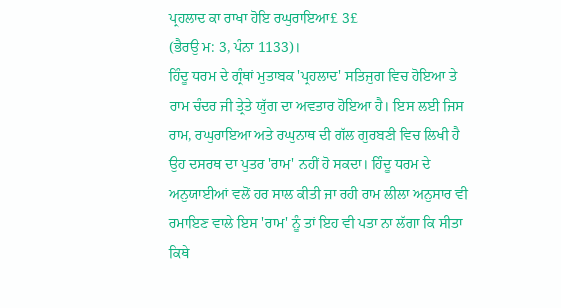ਪ੍ਰਹਲਾਦ ਕਾ ਰਾਖਾ ਹੋਇ ਰਘੁਰਾਇਆ£ 3£
(ਭੈਰਉ ਮ: 3, ਪੰਨਾ 1133)।
ਹਿੰਦੂ ਧਰਮ ਦੇ ਗ੍ਰੰਥਾਂ ਮੁਤਾਬਕ 'ਪ੍ਰਹਲਾਦ' ਸਤਿਜੁਗ ਵਿਚ ਹੋਇਆ ਤੇ ਰਾਮ ਚੰਦਰ ਜੀ ਤ੍ਰੇਤੇ ਯੁੱਗ ਦਾ ਅਵਤਾਰ ਹੋਇਆ ਹੈ। ਇਸ ਲਈ ਜਿਸ ਰਾਮ, ਰਘੁਰਾਇਆ ਅਤੇ ਰਘੁਨਾਥ ਦੀ ਗੱਲ ਗੁਰਬਣੀ ਵਿਚ ਲਿਖੀ ਹੈ ਉਹ ਦਸਰਥ ਦਾ ਪੁਤਰ 'ਰਾਮ' ਨਹੀਂ ਹੋ ਸਕਦਾ। ਹਿੰਦੂ ਧਰਮ ਦੇ ਅਨੁਯਾਈਆਂ ਵਲੋਂ ਹਰ ਸਾਲ ਕੀਤੀ ਜਾ ਰਹੀ ਰਾਮ ਲੀਲਾ ਅਨੁਸਾਰ ਵੀ ਰਮਾਇਣ ਵਾਲੇ ਇਸ 'ਰਾਮ' ਨੂੰ ਤਾਂ ਇਹ ਵੀ ਪਤਾ ਨਾ ਲੱਗਾ ਕਿ ਸੀਤਾ ਕਿਥੇ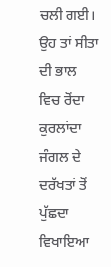ਚਲੀ ਗਈ। ਉਹ ਤਾਂ ਸੀਤਾ ਦੀ ਭਾਲ ਵਿਚ ਰੋਂਦਾ ਕੁਰਲਾਂਦਾ ਜੰਗਲ ਦੇ ਦਰੱਖਤਾਂ ਤੋਂ ਪੁੱਛਦਾ ਵਿਖਾਇਆ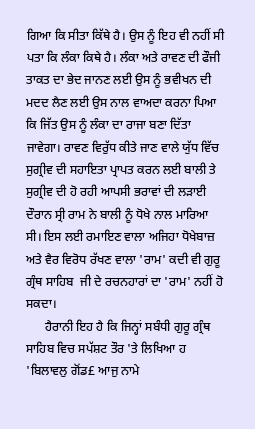ਗਿਆ ਕਿ ਸੀਤਾ ਕਿੱਥੇ ਹੈ। ਉਸ ਨੂੰ ਇਹ ਵੀ ਨਹੀਂ ਸੀ ਪਤਾ ਕਿ ਲੰਕਾ ਕਿਥੇ ਹੈ। ਲੰਕਾ ਅਤੇ ਰਾਵਣ ਦੀ ਫੌਜੀ ਤਾਕਤ ਦਾ ਭੇਦ ਜਾਨਣ ਲਈ ਉਸ ਨੂੰ ਭਵੀਖਨ ਦੀ ਮਦਦ ਲੈਣ ਲਈ ਉਸ ਨਾਲ ਵਾਅਦਾ ਕਰਨਾ ਪਿਆ ਕਿ ਜਿੱਤ ਉਸ ਨੂੰ ਲੰਕਾ ਦਾ ਰਾਜਾ ਬਣਾ ਦਿੱਤਾ ਜਾਵੇਗਾ। ਰਾਵਣ ਵਿਰੁੱਧ ਕੀਤੇ ਜਾਣ ਵਾਲੇ ਯੁੱਧ ਵਿੱਚ ਸੁਗ੍ਰੀਵ ਦੀ ਸਹਾਇਤਾ ਪ੍ਰਾਪਤ ਕਰਨ ਲਈ ਬਾਲੀ ਤੇ ਸੁਗ੍ਰੀਵ ਦੀ ਹੋ ਰਹੀ ਆਪਸੀ ਭਰਾਵਾਂ ਦੀ ਲੜਾਈ ਦੌਰਾਨ ਸ੍ਰੀ ਰਾਮ ਨੇ ਬਾਲੀ ਨੂੰ ਧੋਖੇ ਨਾਲ ਮਾਰਿਆ ਸੀ। ਇਸ ਲਈ ਰਮਾਇਣ ਵਾਲਾ ਅਜਿਹਾ ਧੋਖੇਬਾਜ਼ ਅਤੇ ਵੈਰ ਵਿਰੋਧ ਰੱਖਣ ਵਾਲਾ 'ਰਾਮ' ਕਦੀ ਵੀ ਗੁਰੂ ਗ੍ਰੰਥ ਸਾਹਿਬ  ਜੀ ਦੇ ਰਚਨਹਾਰਾਂ ਦਾ 'ਰਾਮ' ਨਹੀਂ ਹੋ ਸਕਦਾ।
      ਹੈਰਾਨੀ ਇਹ ਹੈ ਕਿ ਜਿਨ੍ਹਾਂ ਸਬੰਧੀ ਗੁਰੂ ਗ੍ਰੰਥ ਸਾਹਿਬ ਵਿਚ ਸਪੱਸ਼ਟ ਤੌਰ 'ਤੇ ਲਿਖਿਆ ਹ
'ਬਿਲਾਵਲੁ ਗੋਂਡ£ ਆਜੁ ਨਾਮੇ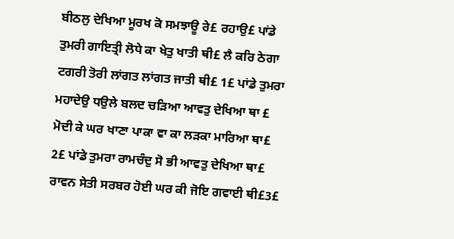ਬੀਠਲੁ ਦੇਖਿਆ ਮੂਰਖ ਕੋ ਸਮਝਾਊ ਰੇ£ ਰਹਾਉ£ ਪਾਂਡੇ ਤੁਮਰੀ ਗਾਇਤ੍ਰੀ ਲੋਧੇ ਕਾ ਖੇਤੁ ਖਾਤੀ ਥੀ£ ਲੈ ਕਰਿ ਠੇਗਾ ਟਗਰੀ ਤੋਰੀ ਲਾਂਗਤ ਲਾਂਗਤ ਜਾਤੀ ਥੀ£ 1£ ਪਾਂਡੇ ਤੁਮਰਾ ਮਹਾਦੇਉ ਧਉਲੇ ਬਲਦ ਚੜਿਆ ਆਵਤੁ ਦੇਖਿਆ ਥਾ £ ਮੋਦੀ ਕੇ ਘਰ ਖਾਣਾ ਪਾਕਾ ਵਾ ਕਾ ਲੜਕਾ ਮਾਰਿਆ ਥਾ£ 2£ ਪਾਂਡੇ ਤੁਮਰਾ ਰਾਮਚੰਦੁ ਸੋ ਭੀ ਆਵਤੁ ਦੇਖਿਆ ਥਾ£ ਰਾਵਨ ਸੇਤੀ ਸਰਬਰ ਹੋਈ ਘਰ ਕੀ ਜੋਇ ਗਵਾਈ ਥੀ£3£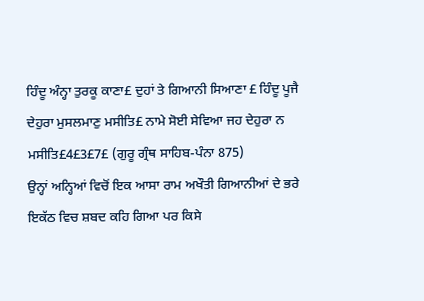ਹਿੰਦੂ ਅੰਨ੍ਹਾ ਤੁਰਕੂ ਕਾਣਾ£ ਦੁਹਾਂ ਤੇ ਗਿਆਨੀ ਸਿਆਣਾ £ ਹਿੰਦੂ ਪੂਜੈ ਦੇਹੁਰਾ ਮੁਸਲਮਾਣੁ ਮਸੀਤਿ£ ਨਾਮੇ ਸੋਈ ਸੇਵਿਆ ਜਹ ਦੇਹੁਰਾ ਨ ਮਸੀਤਿ£4£3£7£ (ਗੁਰੂ ਗ੍ਰੰਥ ਸਾਹਿਬ-ਪੰਨਾ 875)
ਉਨ੍ਹਾਂ ਅਨ੍ਹਿਆਂ ਵਿਚੋਂ ਇਕ ਆਸਾ ਰਾਮ ਅਖੌਤੀ ਗਿਆਨੀਆਂ ਦੇ ਭਰੇ ਇਕੱਠ ਵਿਚ ਸ਼ਬਦ ਕਹਿ ਗਿਆ ਪਰ ਕਿਸੇ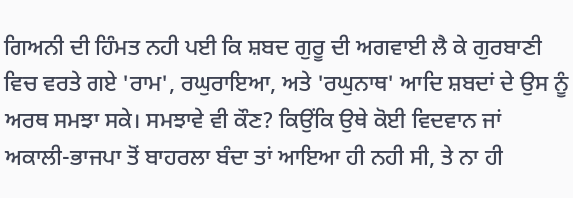ਗਿਅਨੀ ਦੀ ਹਿੰਮਤ ਨਹੀ ਪਈ ਕਿ ਸ਼ਬਦ ਗੁਰੂ ਦੀ ਅਗਵਾਈ ਲੈ ਕੇ ਗੁਰਬਾਣੀ ਵਿਚ ਵਰਤੇ ਗਏ 'ਰਾਮ', ਰਘੁਰਾਇਆ, ਅਤੇ 'ਰਘੁਨਾਥ' ਆਦਿ ਸ਼ਬਦਾਂ ਦੇ ਉਸ ਨੂੰ ਅਰਥ ਸਮਝਾ ਸਕੇ। ਸਮਝਾਵੇ ਵੀ ਕੌਣ? ਕਿਉਂਕਿ ਉਥੇ ਕੋਈ ਵਿਦਵਾਨ ਜਾਂ ਅਕਾਲੀ-ਭਾਜਪਾ ਤੋਂ ਬਾਹਰਲਾ ਬੰਦਾ ਤਾਂ ਆਇਆ ਹੀ ਨਹੀ ਸੀ, ਤੇ ਨਾ ਹੀ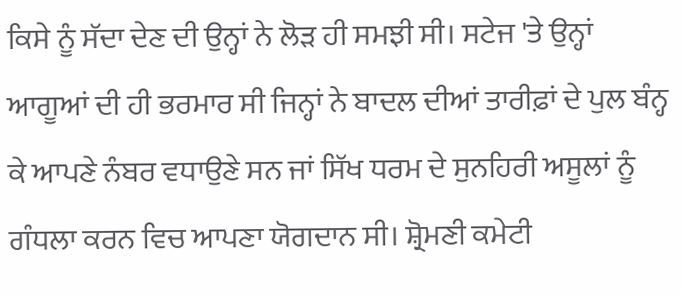ਕਿਸੇ ਨੂੰ ਸੱਦਾ ਦੇਣ ਦੀ ਉਨ੍ਹਾਂ ਨੇ ਲੋੜ ਹੀ ਸਮਝੀ ਸੀ। ਸਟੇਜ 'ਤੇ ਉਨ੍ਹਾਂ ਆਗੂਆਂ ਦੀ ਹੀ ਭਰਮਾਰ ਸੀ ਜਿਨ੍ਹਾਂ ਨੇ ਬਾਦਲ ਦੀਆਂ ਤਾਰੀਫ਼ਾਂ ਦੇ ਪੁਲ ਬੰਨ੍ਹ ਕੇ ਆਪਣੇ ਨੰਬਰ ਵਧਾਉਣੇ ਸਨ ਜਾਂ ਸਿੱਖ ਧਰਮ ਦੇ ਸੁਨਹਿਰੀ ਅਸੂਲਾਂ ਨੂੰ ਗੰਧਲਾ ਕਰਨ ਵਿਚ ਆਪਣਾ ਯੋਗਦਾਨ ਸੀ। ਸ਼੍ਰੋਮਣੀ ਕਮੇਟੀ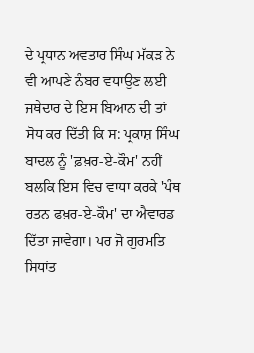ਦੇ ਪ੍ਰਧਾਨ ਅਵਤਾਰ ਸਿੰਘ ਮੱਕੜ ਨੇ ਵੀ ਆਪਣੇ ਨੰਬਰ ਵਧਾਉਣ ਲਈ ਜਥੇਦਾਰ ਦੇ ਇਸ ਬਿਆਨ ਦੀ ਤਾਂ ਸੋਧ ਕਰ ਦਿੱਤੀ ਕਿ ਸ: ਪ੍ਰਕਾਸ਼ ਸਿੰਘ ਬਾਦਲ ਨੂੰ 'ਫ਼ਖ਼ਰ-ਏ-ਕੌਮ' ਨਹੀਂ  ਬਲਕਿ ਇਸ ਵਿਚ ਵਾਧਾ ਕਰਕੇ 'ਪੰਥ ਰਤਨ ਫਖ਼ਰ-ਏ-ਕੌਮ' ਦਾ ਐਵਾਰਡ ਦਿੱਤਾ ਜਾਵੇਗਾ। ਪਰ ਜੋ ਗੁਰਮਤਿ ਸਿਧਾਂਤ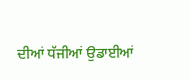ਦੀਆਂ ਧੱਜੀਆਂ ਉਡਾਈਆਂ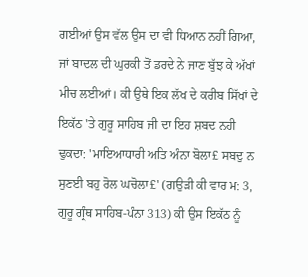ਗਈਆਂ ਉਸ ਵੱਲ ਉਸ ਦਾ ਵੀ ਧਿਆਨ ਨਹੀਂ ਗਿਆ, ਜਾਂ ਬਾਦਲ ਦੀ ਘੁਰਕੀ ਤੋਂ ਡਰਦੇ ਨੇ ਜਾਣ ਬੁੱਝ ਕੇ ਅੱਖਾਂ ਮੀਚ ਲਈਆਂ। ਕੀ ਉਥੇ ਇਕ ਲੱਖ ਦੇ ਕਰੀਬ ਸਿੱਖਾਂ ਦੇ ਇਕੱਠ 'ਤੇ ਗੁਰੂ ਸਾਹਿਬ ਜੀ ਦਾ ਇਹ ਸ਼ਬਦ ਨਹੀ ਢੁਕਦਾ: 'ਮਾਇਆਧਾਰੀ ਅਤਿ ਅੰਨਾ ਬੋਲਾ£ ਸਬਦੁ ਨ ਸੁਣਈ ਬਹੁ ਰੋਲ ਘਚੋਲਾ£' (ਗਉੜੀ ਕੀ ਵਾਰ ਮ: 3, ਗੁਰੂ ਗ੍ਰੰਥ ਸਾਹਿਬ-ਪੰਨਾ 313) ਕੀ ਉਸ ਇਕੱਠ ਨੂੰ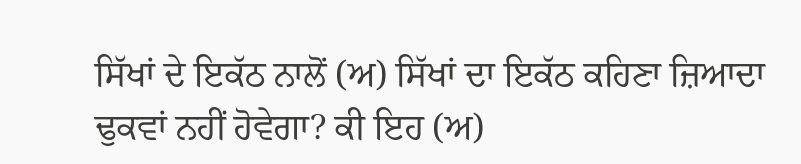ਸਿੱਖਾਂ ਦੇ ਇਕੱਠ ਨਾਲੋਂ (ਅ) ਸਿੱਖਾਂ ਦਾ ਇਕੱਠ ਕਹਿਣਾ ਜ਼ਿਆਦਾ ਢੁਕਵਾਂ ਨਹੀਂ ਹੋਵੇਗਾ? ਕੀ ਇਹ (ਅ)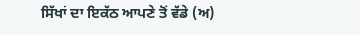ਸਿੱਖਾਂ ਦਾ ਇਕੱਠ ਆਪਣੇ ਤੋਂ ਵੱਡੇ (ਅ)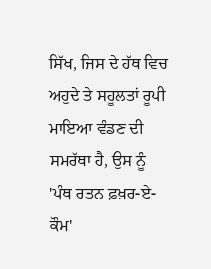ਸਿੱਖ, ਜਿਸ ਦੇ ਹੱਥ ਵਿਚ ਅਹੁਦੇ ਤੇ ਸਹੂਲਤਾਂ ਰੂਪੀ ਮਾਇਆ ਵੰਡਣ ਦੀ ਸਮਰੱਥਾ ਹੈ, ਉਸ ਨੂੰ 'ਪੰਥ ਰਤਨ ਫ਼ਖ਼ਰ-ਏ-ਕੌਮ'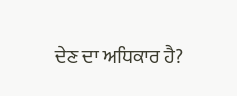ਦੇਣ ਦਾ ਅਧਿਕਾਰ ਹੈ?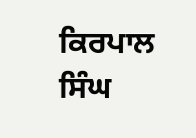ਕਿਰਪਾਲ ਸਿੰਘ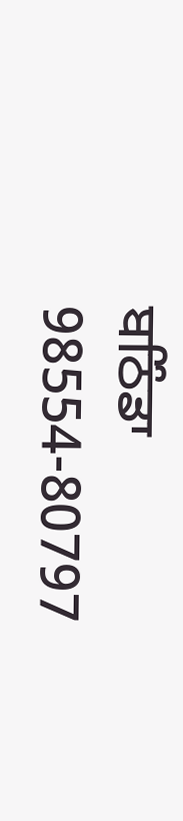ਬਠਿੰਡਾ
98554-80797